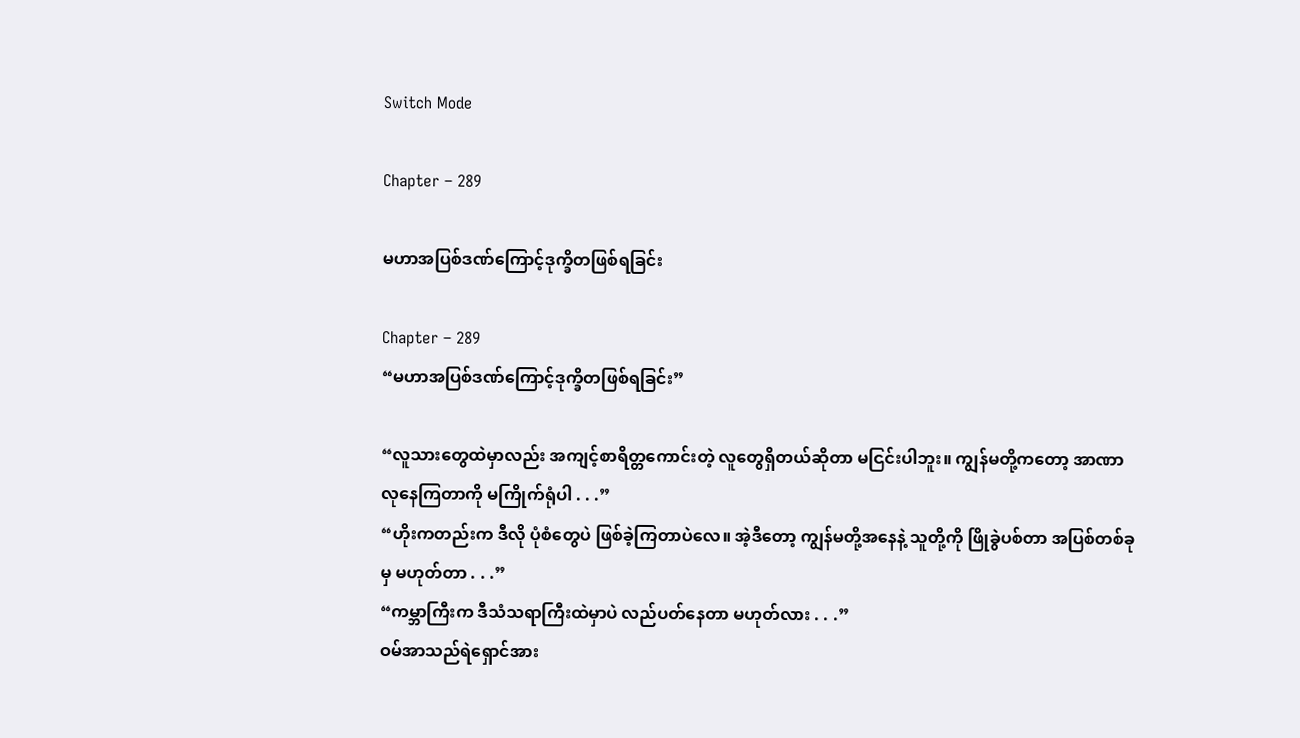Switch Mode

Chapter – 289

မဟာအပြစ်ဒဏ်ကြောင့်ဒုက္ခိတဖြစ်ရခြင်း

Chapter – 289
“မဟာအပြစ်ဒဏ်ကြောင့်ဒုက္ခိတဖြစ်ရခြင်း”

“လူသားတွေထဲမှာလည်း အကျင့်စာရိတ္တကောင်းတဲ့ လူတွေရှိတယ်ဆိုတာ မငြင်းပါဘူး။ ကျွန်မတို့ကတော့ အာဏာလုနေကြတာကို မကြိုက်ရုံပါ . . .”
“ဟိုးကတည်းက ဒီလို ပုံစံတွေပဲ ဖြစ်ခဲ့ကြတာပဲလေ။ အဲ့ဒီတော့ ကျွန်မတို့အနေနဲ့ သူတို့ကို ဖြိုခွဲပစ်တာ အပြစ်တစ်ခုမှ မဟုတ်တာ . . .”
“ကမ္ဘာကြီးက ဒီသံသရာကြီးထဲမှာပဲ လည်ပတ်နေတာ မဟုတ်လား . . .”
ဝမ်အာသည်ရဲရှောင်အား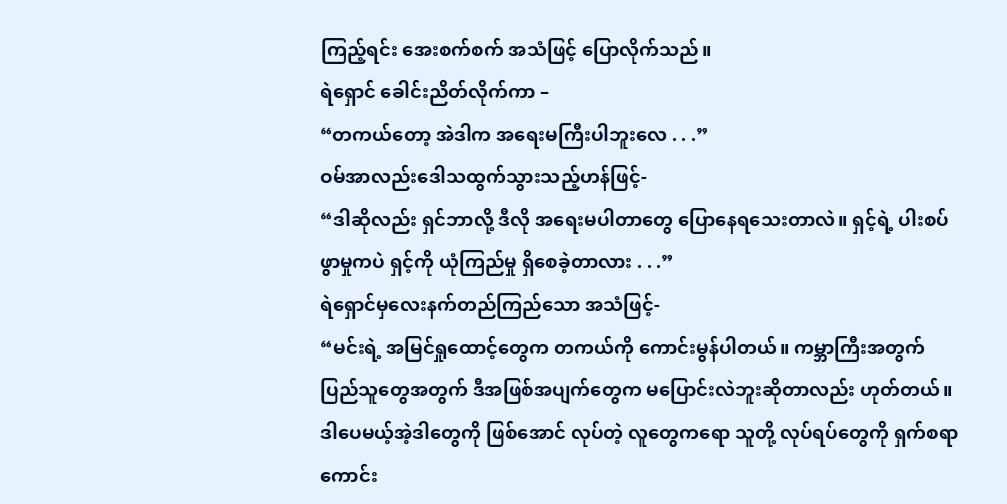ကြည့်ရင်း အေးစက်စက် အသံဖြင့် ပြောလိုက်သည်။
ရဲရှောင် ခေါင်းညိတ်လိုက်ကာ –
“တကယ်တော့ အဲဒါက အရေးမကြီးပါဘူးလေ . . .”
ဝမ်အာလည်းဒေါသထွက်သွားသည့်ဟန်ဖြင့်-
“ဒါဆိုလည်း ရှင်ဘာလို့ ဒီလို အရေးမပါတာတွေ ပြောနေရသေးတာလဲ။ ရှင့်ရဲ့ ပါးစပ်ဖွာမှုကပဲ ရှင့်ကို ယုံကြည်မှု ရှိစေခဲ့တာလား . . .”
ရဲရှောင်မှလေးနက်တည်ကြည်သော အသံဖြင့်-
“မင်းရဲ့ အမြင်ရှုထောင့်တွေက တကယ်ကို ကောင်းမွန်ပါတယ်။ ကမ္ဘာကြီးအတွက် ပြည်သူတွေအတွက် ဒီအဖြစ်အပျက်တွေက မပြောင်းလဲဘူးဆိုတာလည်း ဟုတ်တယ်။ ဒါပေမယ့်အဲ့ဒါတွေကို ဖြစ်အောင် လုပ်တဲ့ လူတွေကရော သူတို့ လုပ်ရပ်တွေကို ရှက်စရာကောင်း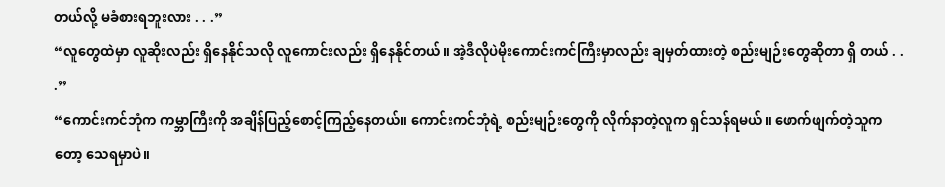တယ်လို့ မခံစားရဘူးလား . . .”
“လူတွေထဲမှာ လူဆိုးလည်း ရှိနေနိုင်သလို လူကောင်းလည်း ရှိနေနိုင်တယ်။ အဲ့ဒီလိုပဲမိုးကောင်းကင်ကြီးမှာလည်း ချမှတ်ထားတဲ့ စည်းမျဉ်းတွေဆိုတာ ရှိ တယ် . . .”
“ကောင်းကင်ဘုံက ကမ္ဘာကြီးကို အချိန်ပြည့်စောင့်ကြည့်နေတယ်။ ကောင်းကင်ဘုံရဲ့ စည်းမျဉ်းတွေကို လိုက်နာတဲ့လူက ရှင်သန်ရမယ်။ ဖောက်ဖျက်တဲ့သူကတော့ သေရမှာပဲ။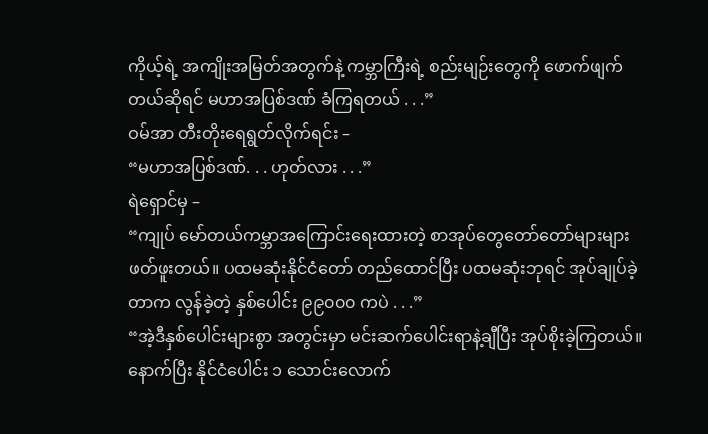ကိုယ့်ရဲ့ အကျိုးအမြတ်အတွက်နဲ့ ကမ္ဘာကြီးရဲ့ စည်းမျဉ်းတွေကို ဖောက်ဖျက်တယ်ဆိုရင် မဟာအပြစ်ဒဏ် ခံကြရတယ် . . .”
ဝမ်အာ တီးတိုးရေရွတ်လိုက်ရင်း –
“မဟာအပြစ်ဒဏ်. . . ဟုတ်လား . . .”
ရဲရှောင်မှ –
“ကျုပ် မော်တယ်ကမ္ဘာအကြောင်းရေးထားတဲ့ စာအုပ်တွေတော်တော်များများ ဖတ်ဖူးတယ်။ ပထမဆုံးနိုင်ငံတော် တည်ထောင်ပြီး ပထမဆုံးဘုရင် အုပ်ချုပ်ခဲ့တာက လွန်ခဲ့တဲ့ နှစ်ပေါင်း ၉၉၀၀၀ ကပဲ . . .”
“အဲ့ဒီနှစ်ပေါင်းများစွာ အတွင်းမှာ မင်းဆက်ပေါင်းရာနဲ့ချီပြီး အုပ်စိုးခဲ့ကြတယ်။နောက်ပြီး နိုင်ငံပေါင်း ၁ သောင်းလောက်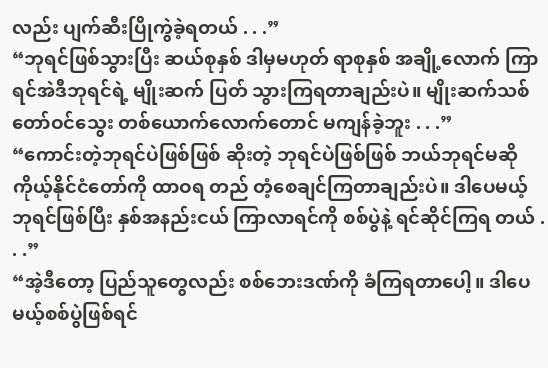လည်း ပျက်ဆီးပြိုကွဲခဲ့ရတယ် . . .”
“ဘုရင်ဖြစ်သွားပြီး ဆယ်စုနှစ် ဒါမှမဟုတ် ရာစုနှစ် အချို့လောက် ကြာရင်အဲဒီဘုရင်ရဲ့ မျိုးဆက် ပြတ် သွားကြရတာချည်းပဲ။ မျိုးဆက်သစ် တော်ဝင်သွေး တစ်ယောက်လောက်တောင် မကျန်ခဲ့ဘူး . . .”
“ကောင်းတဲ့ဘုရင်ပဲဖြစ်ဖြစ် ဆိုးတဲ့ ဘုရင်ပဲဖြစ်ဖြစ် ဘယ်ဘုရင်မဆို ကိုယ့်နိုင်ငံတော်ကို ထာဝရ တည် တံ့စေချင်ကြတာချည်းပဲ။ ဒါပေမယ့်ဘုရင်ဖြစ်ပြီး နှစ်အနည်းငယ် ကြာလာရင်ကို စစ်ပွဲနဲ့ ရင်ဆိုင်ကြရ တယ် . . .”
“အဲ့ဒီတော့ ပြည်သူတွေလည်း စစ်ဘေးဒဏ်ကို ခံကြရတာပေါ့။ ဒါပေမယ့်စစ်ပွဲဖြစ်ရင်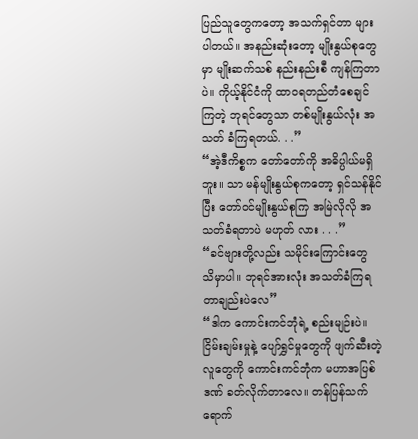ပြည်သူတွေကတော့ အသက်ရှင်တာ များပါတယ်။ အနည်းဆုံးတော့ မျိုးနွယ်စုတွေမှာ မျိုးဆက်သစ် နည်းနည်းစီ ကျန်ကြတာပဲ။ ကိုယ့်နိုင်ငံကို ထာဝရတည်တံစေချင်ကြတဲ့ ဘုရင်တွေသာ တစ်မျိုးနွယ်လုံး အသတ် ခံကြရတယ်. . .”
“အဲ့ဒီကိစ္စက တော်တော်ကို အဓိပ္ပါယ်မရှိဘူး။ သာ မန်မျိုးနွယ်စုကတော့ ရှင်သန်နိုင်ပြီး တော်ဝင်မျိုးနွယ်စုကြ အမြဲလိုလို အသတ်ခံရတာပဲ မဟုတ် လား . . .”
“ခင်ဗျားတို့လည်း သမိုင်းကြောင်းတွေ သိမှာပါ။ ဘုရင်အားလုံး အသတ်ခံကြရတာချည်းပဲလေ”
“ဒါက ကောင်းကင်ဘုံရဲ့ စည်းမျဉ်းပဲ။ ငြိမ်းချမ်းမှုနဲ့ ပျော်ရွှင်မှုတွေကို ဖျက်ဆီးတဲ့ လူတွေကို ကောင်းကင်ဘုံက မဟာအပြစ်ဒဏ် ခတ်လိုက်တာလေ။ တန်ပြန်သက်ရောက်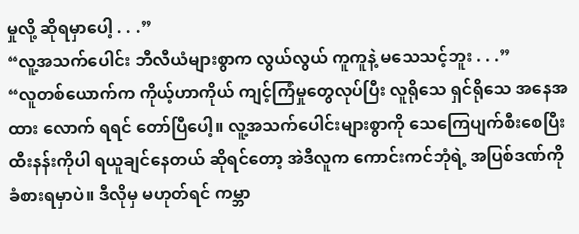မှုလို့ ဆိုရမှာပေါ့ . . .”
“လူ့အသက်ပေါင်း ဘီလီယံများစွာက လွယ်လွယ် ကူကူနဲ့ မသေသင့်ဘူး . . .”
“လူတစ်ယောက်က ကိုယ့်ဟာကိုယ် ကျင့်ကြံမှုတွေလုပ်ပြီး လူရိုသေ ရှင်ရိုသေ အနေအထား လောက် ရရင် တော်ပြီပေါ့။ လူ့အသက်ပေါင်းများစွာကို သေကြေပျက်စီးစေပြီး ထီးနန်းကိုပါ ရယူချင်နေတယ် ဆိုရင်တော့ အဲဒီလူက ကောင်းကင်ဘုံရဲ့ အပြစ်ဒဏ်ကို ခံစားရမှာပဲ။ ဒီလိုမှ မဟုတ်ရင် ကမ္ဘာ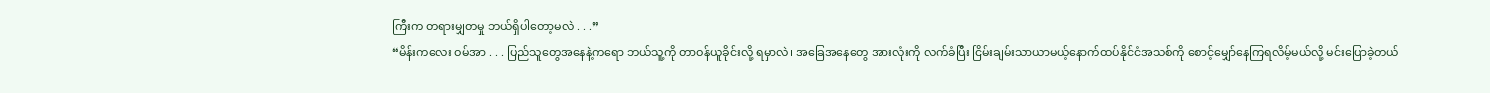ကြီးက တရားမျှတမှု ဘယ်ရှိပါတော့မလဲ . . .”
“မိန်းကလေး ဝမ်အာ . . . ပြည်သူတွေအနေနဲ့ကရော ဘယ်သူ့ကို တာဝန်ယူခိုင်းလို့ ရမှာလဲ၊ အခြေအနေတွေ အားလုံးကို လက်ခံပြီး ငြိမ်းချမ်းသာယာမယ့်နောက်ထပ်နိုင်ငံအသစ်ကို စောင့်မျှော်နေကြရလိမ့်မယ်လို့ မင်းပြောခဲ့တယ်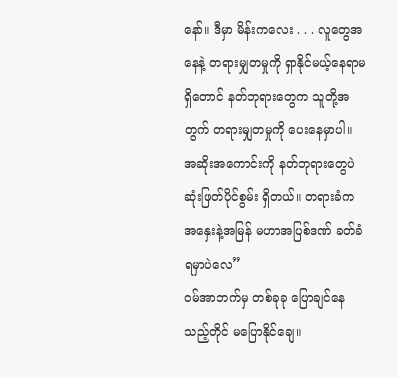နော်။ ဒီမှာ မိန်းကလေး . . . လူတွေအနေနဲ့ တရားမျှတမှုကို ရှာနိုင်မယ့်နေရာမရှိတောင် နတ်ဘုရားတွေက သူတို့အတွက် တရားမျှတမှုကို ပေးနေမှာပါ။ အဆိုးအကောင်းကို နတ်ဘုရားတွေပဲ ဆုံးဖြတ်ပိုင်စွမ်း ရှိတယ်။ တရားခံက အနှေးနဲ့အမြန် မဟာအပြစ်ဒဏ် ခတ်ခံရမှာပဲလေ”
ဝမ်အာဘက်မှ တစ်ခုခု ပြောချင်နေသည့်တိုင် မပြောနိုင်ချေ။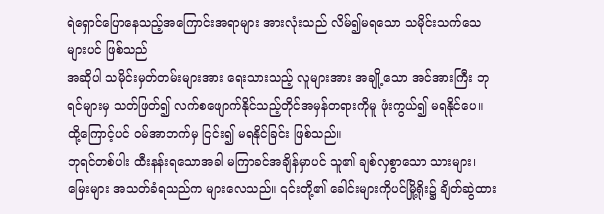ရဲရှောင်ပြောနေသည့်အကြောင်းအရာများ အားလုံးသည် လိမ်၍မရသော သမိုင်းသက်သေများပင် ဖြစ်သည်
အဆိုပါ သမိုင်းမှတ်တမ်းများအား ရေးသားသည့် လူများအား အချို့သော အင်အားကြီး ဘုရင်များမှ သတ်ဖြတ်၍ လက်စဖျောက်နိုင်သည့်တိုင်အမှန်တရားကိုမူ ဖုံးကွယ်၍ မရနိုင်ပေ။ ထို့ကြောင့်ပင် ဝမ်အာဘက်မှ ငြင်း၍ မရနိုင်ခြင်း ဖြစ်သည်။
ဘုရင်တစ်ပါး ထီးနန်းရသောအခါ မကြာခင်အချိန်မှာပင် သူ၏ ချစ်လှစွာသော သားများ၊ မြေးများ အသတ်ခံရသည်က များလေသည်။ ၎င်းတို့၏ ခေါင်းများကိုပင်မြို့ရိုး၌ ချိတ်ဆွဲထား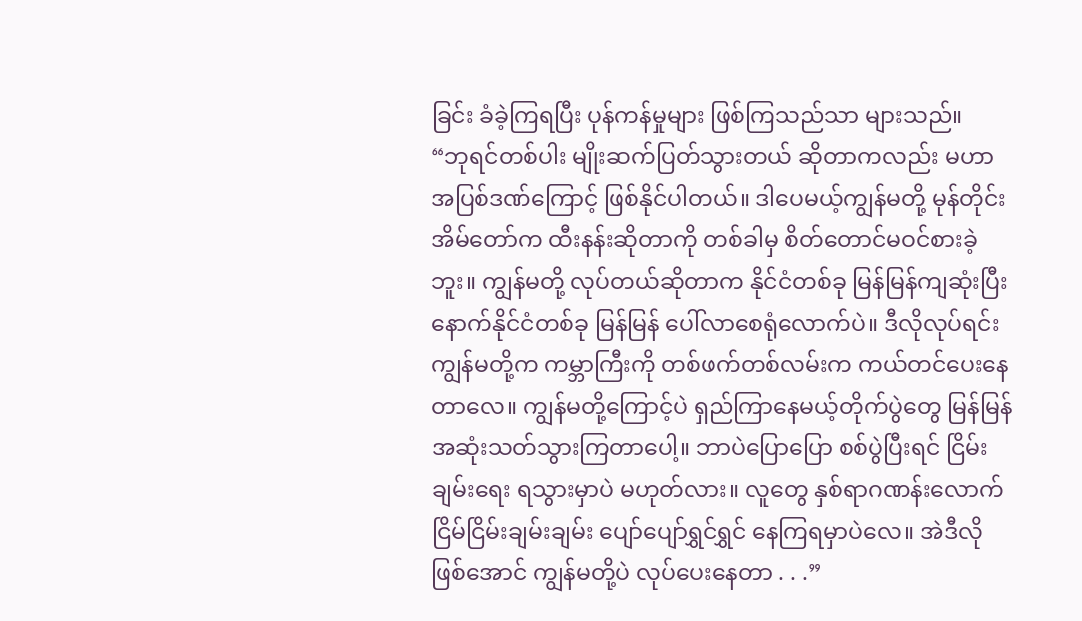ခြင်း ခံခဲ့ကြရပြီး ပုန်ကန်မှုများ ဖြစ်ကြသည်သာ များသည်။
“ဘုရင်တစ်ပါး မျိုးဆက်ပြတ်သွားတယ် ဆိုတာကလည်း မဟာအပြစ်ဒဏ်ကြောင့် ဖြစ်နိုင်ပါတယ်။ ဒါပေမယ့်ကျွန်မတို့ မုန်တိုင်းအိမ်တော်က ထီးနန်းဆိုတာကို တစ်ခါမှ စိတ်တောင်မဝင်စားခဲ့ဘူး။ ကျွန်မတို့ လုပ်တယ်ဆိုတာက နိုင်ငံတစ်ခု မြန်မြန်ကျဆုံးပြီး နောက်နိုင်ငံတစ်ခု မြန်မြန် ပေါ်လာစေရုံလောက်ပဲ။ ဒီလိုလုပ်ရင်း ကျွန်မတို့က ကမ္ဘာကြီးကို တစ်ဖက်တစ်လမ်းက ကယ်တင်ပေးနေတာလေ။ ကျွန်မတို့ကြောင့်ပဲ ရှည်ကြာနေမယ့်တိုက်ပွဲတွေ မြန်မြန် အဆုံးသတ်သွားကြတာပေါ့။ ဘာပဲပြောပြော စစ်ပွဲပြီးရင် ငြိမ်းချမ်းရေး ရသွားမှာပဲ မဟုတ်လား။ လူတွေ နှစ်ရာဂဏန်းလောက် ငြိမ်ငြိမ်းချမ်းချမ်း ပျော်ပျော်ရွှင်ရွှင် နေကြရမှာပဲလေ။ အဲဒီလိုဖြစ်အောင် ကျွန်မတို့ပဲ လုပ်ပေးနေတာ . . .”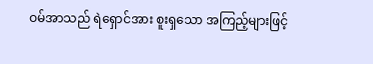ဝမ်အာသည် ရဲရှောင်အား စူးရှသော အကြည့်များဖြင့်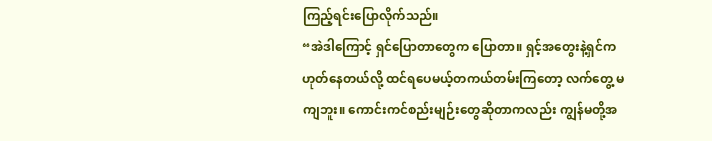ကြည့်ရင်းပြောလိုက်သည်။
“အဲဒါကြောင့် ရှင်ပြောတာတွေက ပြောတာ။ ရှင့်အတွေးနဲ့ရှင်က ဟုတ်နေတယ်လို့ ထင်ရပေမယ့်တကယ်တမ်းကြတော့ လက်တွေ့ မကျဘူး။ ကောင်းကင်စည်းမျဉ်းတွေဆိုတာကလည်း ကျွန်မတို့အ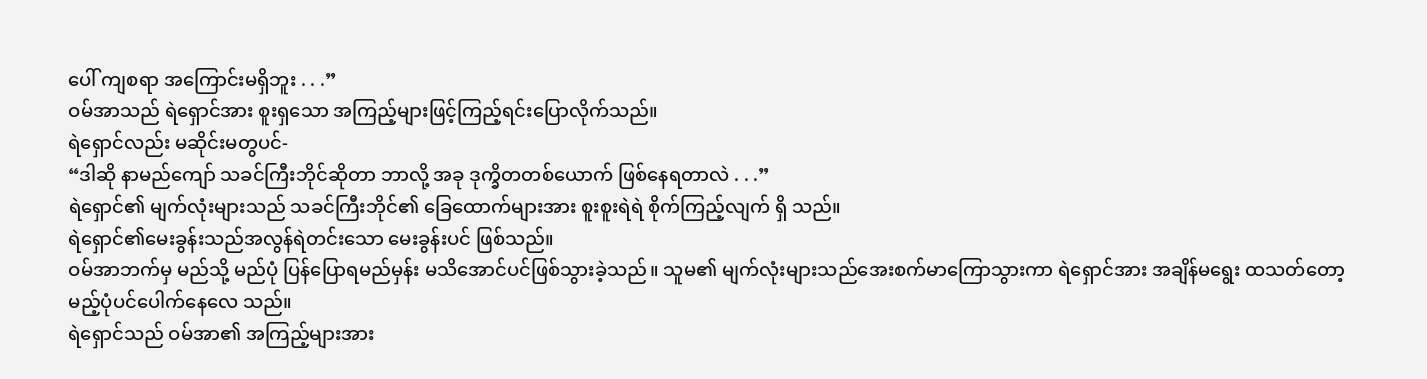ပေါ် ကျစရာ အကြောင်းမရှိဘူး . . .”
ဝမ်အာသည် ရဲရှောင်အား စူးရှသော အကြည့်များဖြင့်ကြည့်ရင်းပြောလိုက်သည်။
ရဲရှောင်လည်း မဆိုင်းမတွပင်-
“ဒါဆို နာမည်ကျော် သခင်ကြီးဘိုင်ဆိုတာ ဘာလို့ အခု ဒုက္ခိတတစ်ယောက် ဖြစ်နေရတာလဲ . . .”
ရဲရှောင်၏ မျက်လုံးများသည် သခင်ကြီးဘိုင်၏ ခြေထောက်များအား စူးစူးရဲရဲ စိုက်ကြည့်လျက် ရှိ သည်။
ရဲရှောင်၏မေးခွန်းသည်အလွန်ရဲတင်းသော မေးခွန်းပင် ဖြစ်သည်။
ဝမ်အာဘက်မှ မည်သို့ မည်ပုံ ပြန်ပြောရမည်မှန်း မသိအောင်ပင်ဖြစ်သွားခဲ့သည်။ သူမ၏ မျက်လုံးများသည်အေးစက်မာကြောသွားကာ ရဲရှောင်အား အချိန်မရွေး ထသတ်တော့မည့်ပုံပင်ပေါက်နေလေ သည်။
ရဲရှောင်သည် ဝမ်အာ၏ အကြည့်များအား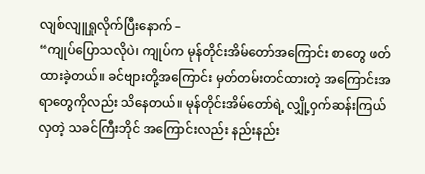လျစ်လျူရှုလိုက်ပြီးနောက် –
“ကျုပ်ပြောသလိုပဲ၊ ကျုပ်က မုန်တိုင်းအိမ်တော်အကြောင်း စာတွေ ဖတ်ထားခဲ့တယ်။ ခင်ဗျားတို့အကြောင်း မှတ်တမ်းတင်ထားတဲ့ အကြောင်းအရာတွေကိုလည်း သိနေတယ်။ မုန်တိုင်းအိမ်တော်ရဲ့ လျှို့ဝှက်ဆန်းကြယ်လှတဲ့ သခင်ကြီးဘိုင် အကြောင်းလည်း နည်းနည်း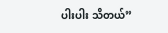ပါးပါး သိတယ်”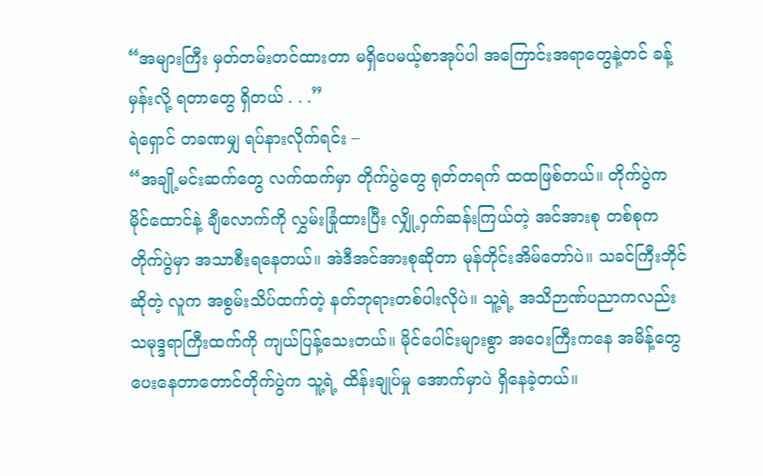“အများကြီး မှတ်တမ်းတင်ထားတာ မရှိပေမယ့်စာအုပ်ပါ အကြောင်းအရာတွေနဲ့တင် ခန့်မှန်းလို့ ရတာတွေ ရှိတယ် . . .”
ရဲရှောင် တခဏမျှ ရပ်နားလိုက်ရင်း –
“အချို့မင်းဆက်တွေ လက်ထက်မှာ တိုက်ပွဲတွေ ရုတ်တရက် ထထဖြစ်တယ်။ တိုက်ပွဲက မိုင်ထောင်နဲ့ ချီလောက်ကို လွှမ်းခြုံထားပြီး လျှို့ဝှက်ဆန်းကြယ်တဲ့ အင်အားစု တစ်စုက တိုက်ပွဲမှာ အသာစီးရနေတယ်။ အဲဒီအင်အားစုဆိုတာ မုန်တိုင်းအိမ်တော်ပဲ။ သခင်ကြီးဘိုင်ဆိုတဲ့ လူက အစွမ်းသိပ်ထက်တဲ့ နတ်ဘုရားတစ်ပါးလိုပဲ။ သူ့ရဲ့ အသိဉာဏ်ပညာကလည်း သမုဒ္ဒရာကြီးထက်ကို ကျယ်ပြန့်သေးတယ်။ မိုင်ပေါင်းများစွာ အဝေးကြီးကနေ အမိန့်တွေပေးနေတာတောင်တိုက်ပွဲက သူ့ရဲ့ ထိန်းချုပ်မှု အောက်မှာပဲ ရှိနေခဲ့တယ်။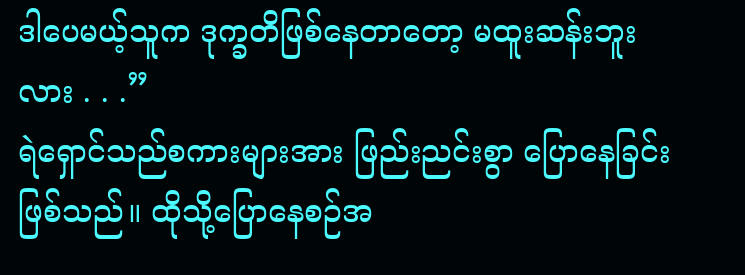ဒါပေမယ့်သူက ဒုက္ခတိဖြစ်နေတာတော့ မထူးဆန်းဘူးလား . . .”
ရဲရှောင်သည်စကားများအား ဖြည်းညင်းစွာ ပြောနေခြင်း ဖြစ်သည်။ ထိုသို့ပြောနေစဉ်အ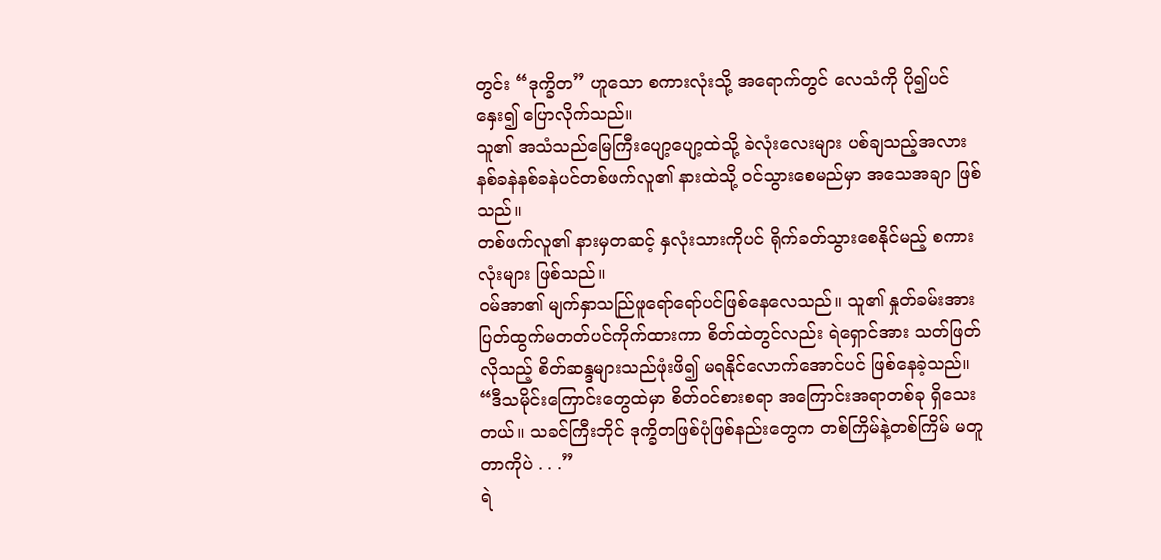တွင်း “ဒုက္ခိတ” ဟူသော စကားလုံးသို့ အရောက်တွင် လေသံကို ပို၍ပင် နှေး၍ ပြောလိုက်သည်။
သူ၏ အသံသည်မြေကြီးပျော့ပျော့ထဲသို့ ခဲလုံးလေးများ ပစ်ချသည့်အလား နစ်ခနဲနစ်ခနဲပင်တစ်ဖက်လူ၏ နားထဲသို့ ဝင်သွားစေမည်မှာ အသေအချာ ဖြစ်သည်။
တစ်ဖက်လူ၏ နားမှတဆင့် နှလုံးသားကိုပင် ရိုက်ခတ်သွားစေနိုင်မည့် စကားလုံးများ ဖြစ်သည်။
ဝမ်အာ၏ မျက်နှာသည်ြဖူရော်ရော်ပင်ဖြစ်နေလေသည်။ သူ၏ နှုတ်ခမ်းအား ပြတ်ထွက်မတတ်ပင်ကိုက်ထားကာ စိတ်ထဲတွင်လည်း ရဲရှောင်အား သတ်ဖြတ်လိုသည့် စိတ်ဆန္ဒများသည်ဖုံးဖိ၍ မရနိုင်လောက်အောင်ပင် ဖြစ်နေခဲ့သည်။
“ဒီသမိုင်းကြောင်းတွေထဲမှာ စိတ်ဝင်စားစရာ အကြောင်းအရာတစ်ခု ရှိသေးတယ်။ သခင်ကြီးဘိုင် ဒုက္ခိတဖြစ်ပုံဖြစ်နည်းတွေက တစ်ကြိမ်နဲ့တစ်ကြိမ် မတူတာကိုပဲ . . .”
ရဲ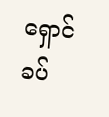ရှောင် ခပ်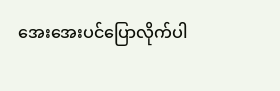အေးအေးပင်ပြောလိုက်ပါ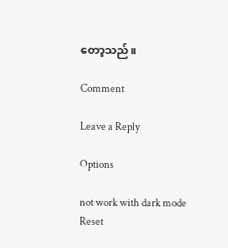တော့သည်။

Comment

Leave a Reply

Options

not work with dark mode
Reset